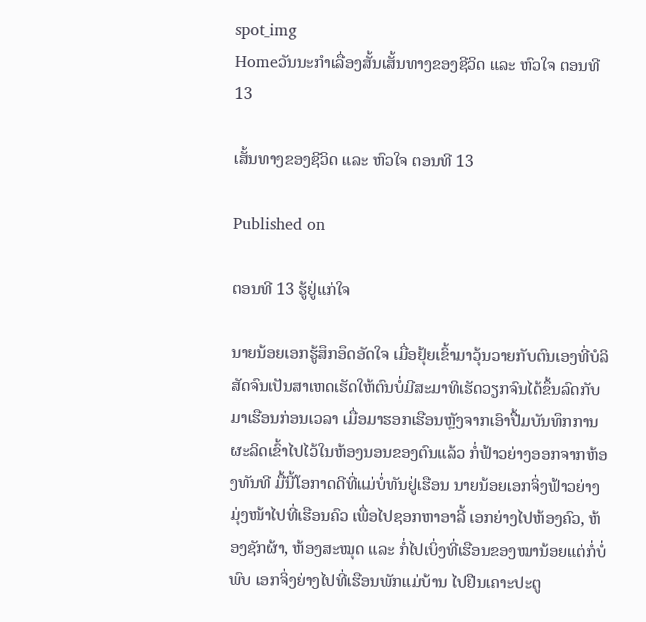spot_img
Homeວັນນະກຳເລື່ອງສັ້ນເສັ້ນທາງຂອງຊີວິດ ແລະ ຫົວໃຈ ຕອນທີ 13

ເສັ້ນທາງຂອງຊີວິດ ແລະ ຫົວໃຈ ຕອນທີ 13

Published on

ຕອນທີ 13 ຮູ້ຢູ່ແກ່ໃຈ

ນາຍນ້ອຍເອກຮູ້ສຶກອຶດອັດໃຈ ເມື່ອຢຸ້ຍເຂົ້າມາວຸ້ນວາຍກັບຕົນເອງທີ່ບໍລິສັດຈົນເປັນສາເຫດເຮັດໃຫ້ຕົນບໍ່ມີສະມາທິເຮັດວຽກຈົນໄດ້ຂຶ້ນລົດກັບມາເຮືອນກ່ອນເວລາ ເມື່ອມາຮອກເຮືອນຫຼັງຈາກເອົາປື້ມບັນທຶກການຜະລິດເຂົ້າໄປໄວ້ໃນຫ້ອງນອນຂອງຕົນແລ້ວ ກໍ່ຟ້າວຍ່າງອອກຈາກຫ້ອງທັນທີ ມື້ນີ້ໂອກາດດີທີ່ແມ່ບໍ່ທັນຢູ່ເຮືອນ ນາຍນ້ອຍເອກຈິ່ງຟ້າວຍ່າງມຸ່ງໜ້າໄປທີ່ເຮືອນຄົວ ເພື່ອໄປຊອກຫາອາລີ້ ເອກຍ່າງໄປຫ້ອງຄົວ, ຫ້ອງຊັກຜ້າ, ຫ້ອງສະໝຸດ ແລະ ກໍ່ໄປເບິ່ງທີ່ເຮືອນຂອງໝານ້ອຍແຕ່ກໍ່ບໍ່ພົບ ເອກຈິ່ງຍ່າງໄປທີ່ເຮືອນພັກແມ່ບ້ານ ໄປຢືນເຄາະປະຕູ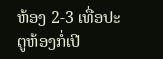ຫ້ອງ 2-3 ເທື່ອປະຕູຫ້ອງກໍ່ເປີ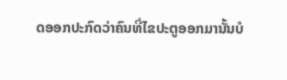ດອອກປະກົດວ່າຄົນທີ່ໄຂປະຕູອອກມານັ້ນບໍ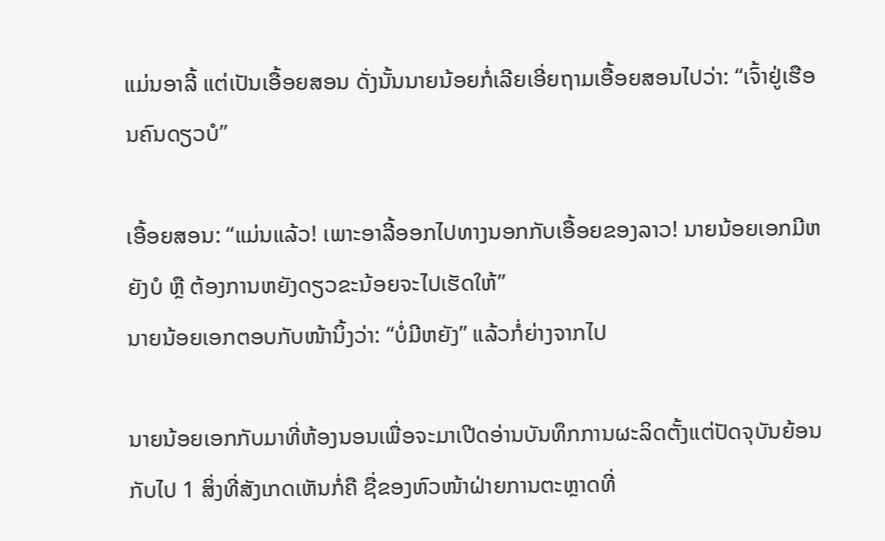ແມ່ນອາລີ້ ແຕ່ເປັນເອື້ອຍສອນ ດັ່ງນັ້ນນາຍນ້ອຍກໍ່ເລີຍເອີ່ຍຖາມເອື້ອຍສອນໄປວ່າ: “ເຈົ້າຢູ່ເຮືອນຄົນດຽວບໍ”

ເອື້ອຍສອນ: “ແມ່ນແລ້ວ! ເພາະອາລີ້ອອກໄປທາງນອກກັບເອື້ອຍຂອງລາວ! ນາຍນ້ອຍເອກມີຫຍັງບໍ ຫຼື ຕ້ອງການຫຍັງດຽວຂະນ້ອຍຈະໄປເຮັດໃຫ້”
ນາຍນ້ອຍເອກຕອບກັບໜ້ານິ້ງວ່າ: “ບໍ່ມີຫຍັງ” ແລ້ວກໍ່ຍ່າງຈາກໄປ

ນາຍນ້ອຍເອກກັບມາທີ່ຫ້ອງນອນເພື່ອຈະມາເປີດອ່ານບັນທຶກການຜະລິດຕັ້ງແຕ່ປັດຈຸບັນຍ້ອນກັບໄປ 1 ສິ່ງທີ່ສັງເກດເຫັນກໍ່ຄື ຊື່ຂອງຫົວໜ້າຝ່າຍການຕະຫຼາດທີ່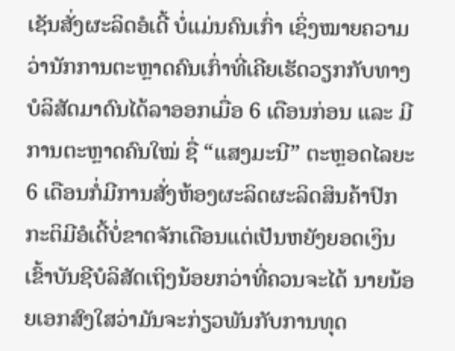ເຊັນສັ່ງຜະລິດອໍເດີ້ ບໍ່ແມ່ນຄົນເກົ່າ ເຊິ່ງໝາຍຄວາມວ່ານັກການຕະຫຼາດຄົນເກົ່າທີ່ເຄີຍເຮັດວຽກກັບທາງບໍລິສັດມາດົນໄດ້ລາອອກເມື່ອ 6 ເດືອນກ່ອນ ແລະ ມີການຕະຫຼາດຄົນໃໝ່ ຊື່ “ແສງມະນີ” ຕະຫຼອດໄລຍະ 6 ເດືອນກໍ່ມີການສັ່ງຫ້ອງຜະລິດຜະລິດສິນຄ້າປົກກະຕິມີອໍເດີ້ບໍ່ຂາດຈັກເດືອນແຕ່ເປັນຫຍັງຍອດເງິນເຂົ້າບັນຊີບໍລິສັດເຖິງນ້ອຍກວ່າທີ່ຄວນຈະໄດ້ ນາຍນ້ອຍເອກສົງໃສວ່າມັນຈະກ່ຽວພັນກັບການທຸດ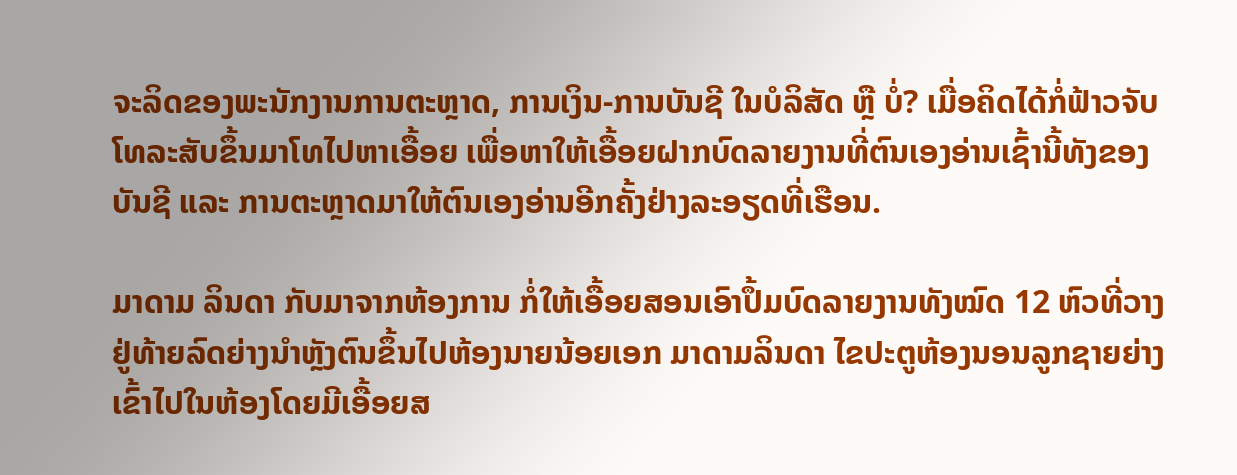ຈະລິດຂອງພະນັກງານການຕະຫຼາດ, ການເງິນ-ການບັນຊີ ໃນບໍລິສັດ ຫຼື ບໍ່? ເມື່ອຄິດໄດ້ກໍ່ຟ້າວຈັບໂທລະສັບຂຶ້ນມາໂທໄປຫາເອື້ອຍ ເພື່ອຫາໃຫ້ເອື້ອຍຝາກບົດລາຍງານທີ່ຕົນເອງອ່ານເຊົ້ານີ້ທັງຂອງບັນຊີ ແລະ ການຕະຫຼາດມາໃຫ້ຕົນເອງອ່ານອີກຄັ້ງຢ່າງລະອຽດທີ່ເຮືອນ.

ມາດາມ ລິນດາ ກັບມາຈາກຫ້ອງການ ກໍ່ໃຫ້ເອື້ອຍສອນເອົາປຶ້ມບົດລາຍງານທັງໝົດ 12 ຫົວທີ່ວາງຢູ່ທ້າຍລົດຍ່າງນຳຫຼັງຕົນຂຶ້ນໄປຫ້ອງນາຍນ້ອຍເອກ ມາດາມລິນດາ ໄຂປະຕູຫ້ອງນອນລູກຊາຍຍ່າງເຂົ້າໄປໃນຫ້ອງໂດຍມີເອື້ອຍສ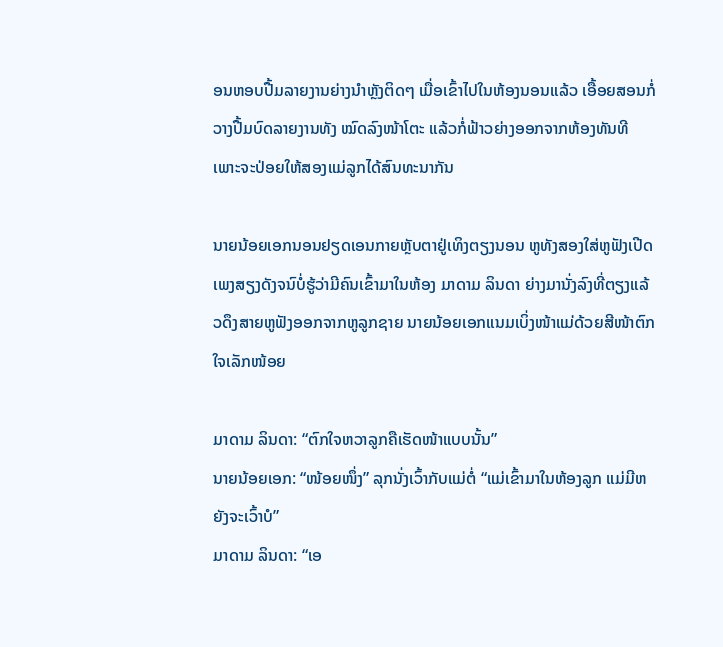ອນຫອບປື້ມລາຍງານຍ່າງນຳຫຼັງຕິດໆ ເມື່ອເຂົ້າໄປໃນຫ້ອງນອນແລ້ວ ເອື້ອຍສອນກໍ່ວາງປື້ມບົດລາຍງານທັງ ໝົດລົງໜ້າໂຕະ ແລ້ວກໍ່ຟ້າວຍ່າງອອກຈາກຫ້ອງທັນທີ ເພາະຈະປ່ອຍໃຫ້ສອງແມ່ລູກໄດ້ສົນທະນາກັນ

ນາຍນ້ອຍເອກນອນຢຽດເອນກາຍຫຼັບຕາຢູ່ເທິງຕຽງນອນ ຫູທັງສອງໃສ່ຫູຟັງເປີດເພງສຽງດັງຈນົບໍ່ຮູ້ວ່າມີຄົນເຂົ້າມາໃນຫ້ອງ ມາດາມ ລິນດາ ຍ່າງມານັ່ງລົງທີ່ຕຽງແລ້ວດຶງສາຍຫູຟັງອອກຈາກຫູລູກຊາຍ ນາຍນ້ອຍເອກແນມເບິ່ງໜ້າແມ່ດ້ວຍສີໜ້າຕົກໃຈເລັກໜ້ອຍ

ມາດາມ ລິນດາ: “ຕົກໃຈຫວາລູກຄືເຮັດໜ້າແບບນັ້ນ”
ນາຍນ້ອຍເອກ: “ໜ້ອຍໜຶ່ງ” ລຸກນັ່ງເວົ້າກັບແມ່ຕໍ່ “ແມ່ເຂົ້າມາໃນຫ້ອງລູກ ແມ່ມີຫຍັງຈະເວົ້າບໍ”
ມາດາມ ລິນດາ: “ເອ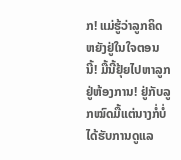ກ! ແມ່ຮູ້ວ່າລູກຄິດຫຍັງຢູ່ໃນໃຈຕອນນີ້! ມື້ນີ້ຢຸ້ຍໄປຫາລູກຢູ່ຫ້ອງການ! ຢູ່ກັບລູກໝົດມື້ແຕ່ນາງກໍ່ບໍ່ໄດ້ຮັບການດູແລ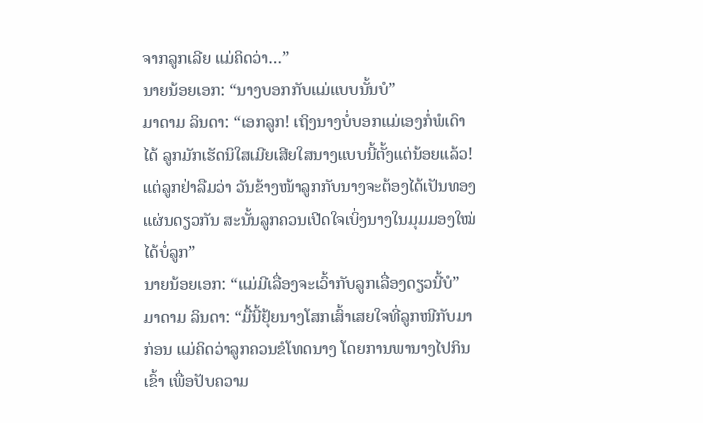ຈາກລູກເລີຍ ແມ່ຄິດວ່າ…”
ນາຍນ້ອຍເອກ: “ນາງບອກກັບແມ່ແບບນັ້ນບໍ”
ມາດາມ ລິນດາ: “ເອກລູກ! ເຖິງນາງບໍ່ບອກແມ່ເອງກໍ່ພໍເດົາໄດ້ ລູກມັກເຮັດນິໃສເມີຍເສີຍໃສນາງແບບນີ້ຕັ້ງແຕ່ນ້ອຍແລ້ວ! ແຕ່ລູກຢ່າລືມວ່າ ວັນຂ້າງໜ້າລູກກັບນາງຈະຕ້ອງໄດ້ເປັນທອງແຜ່ນດຽວກັນ ສະນັ້ນລູກຄວນເປີດໃຈເບິ່ງນາງໃນມຸມມອງໃໝ່ໄດ້ບໍ່ລູກ”
ນາຍນ້ອຍເອກ: “ແມ່ມີເລື່ອງຈະເວົ້າກັບລູກເລື່ອງດຽວນີ້ບໍ”
ມາດາມ ລິນດາ: “ມື້ນີ້ຢຸ້ຍນາງໂສກເສົ້າເສຍໃຈທີ່ລູກໜີກັບມາກ່ອນ ແມ່ຄິດວ່າລູກຄວນຂໍໂທດນາງ ໂດຍການພານາງໄປກິນເຂົ້າ ເພື່ອປັບຄວາມ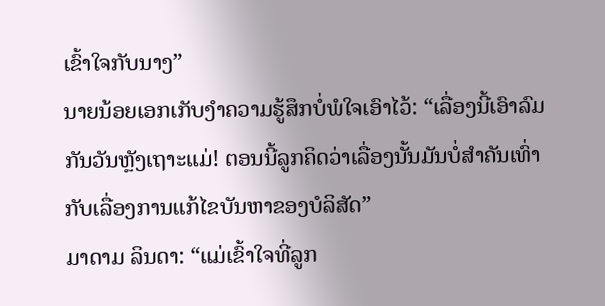ເຂົ້າໃຈກັບນາງ”
ນາຍນ້ອຍເອກເກັບງຳຄວາມຮູ້ສຶກບໍ່ພໍໃຈເອົາໄວ້: “ເລື່ອງນີ້ເອົາລົມກັນວັນຫຼັງເຖາະແມ່! ຕອນນີ້ລູກຄິດວ່າເລື່ອງນັ້ນມັນບໍ່ສຳຄັນເທົ່າກັບເລື່ອງການແກ້ໄຂບັນຫາຂອງບໍລິສັດ”
ມາດາມ ລິນດາ: “ແມ່ເຂົ້າໃຈທີ່ລູກ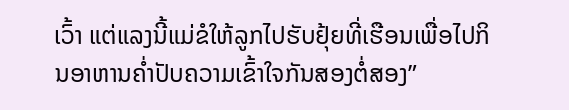ເວົ້າ ແຕ່ແລງນີ້ແມ່ຂໍໃຫ້ລູກໄປຮັບຢຸ້ຍທີ່ເຮືອນເພື່ອໄປກິນອາຫານຄ່ຳປັບຄວາມເຂົ້າໃຈກັນສອງຕໍ່ສອງ”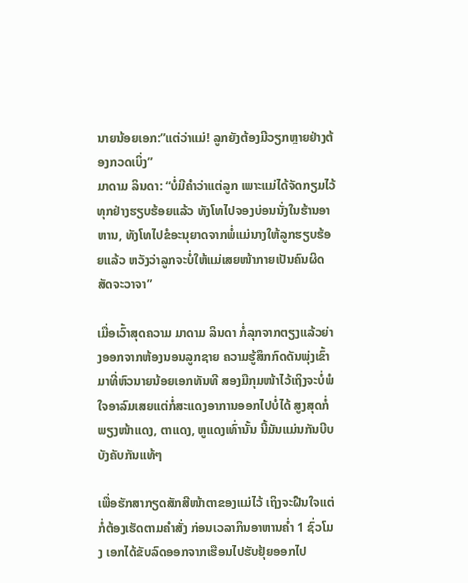ນາຍນ້ອຍເອກ:”ແຕ່ວ່າແມ່! ລູກຍັງຕ້ອງມີວຽກຫຼາຍຢ່າງຕ້ອງກວດເບິ່ງ”
ມາດາມ ລິນດາ: “ບໍ່ມີຄຳວ່າແຕ່ລູກ ເພາະແມ່ໄດ້ຈັດກຽມໄວ້ທຸກຢ່າງຮຽບຮ້ອຍແລ້ວ ທັງໂທໄປຈອງບ່ອນນັ່ງໃນຮ້ານອາຫານ, ທັງໂທໄປຂໍອະນຸຍາດຈາກພໍ່ແມ່ນາງໃຫ້ລູກຮຽບຮ້ອຍແລ້ວ ຫວັງວ່າລູກຈະບໍ່ໃຫ້ແມ່ເສຍໜ້າກາຍເປັນຄົນຜິດສັດຈະວາຈາ”

ເມື່ອເວົ້າສຸດຄວາມ ມາດາມ ລິນດາ ກໍ່ລຸກຈາກຕຽງແລ້ວຍ່າງອອກຈາກຫ້ອງນອນລູກຊາຍ ຄວາມຮູ້ສຶກກົດດັນພຸ່ງເຂົ້າມາທີ່ຫົວນາຍນ້ອຍເອກທັນທີ ສອງມືກຸມໜ້າໄວ້ເຖິງຈະບໍ່ພໍໃຈອາລົມເສຍແຕ່ກໍ່ສະແດງອາການອອກໄປບໍ່ໄດ້ ສູງສຸດກໍ່ພຽງໜ້າແດງ, ຕາແດງ, ຫູແດງເທົ່ານັ້ນ ນີ້ມັນແມ່ນກັນບີບບັງຄັບກັນແທ້ໆ

ເພື່ອຮັກສາກຽດສັກສີໜ້າຕາຂອງແມ່ໄວ້ ເຖິງຈະຝືນໃຈແຕ່ກໍ່ຕ້ອງເຮັດຕາມຄຳສັ່ງ ກ່ອນເວລາກິນອາຫານຄ່ຳ 1 ຊົ່ວໂມງ ເອກໄດ້ຂັບລົດອອກຈາກເຮືອນໄປຮັບຢຸ້ຍອອກໄປ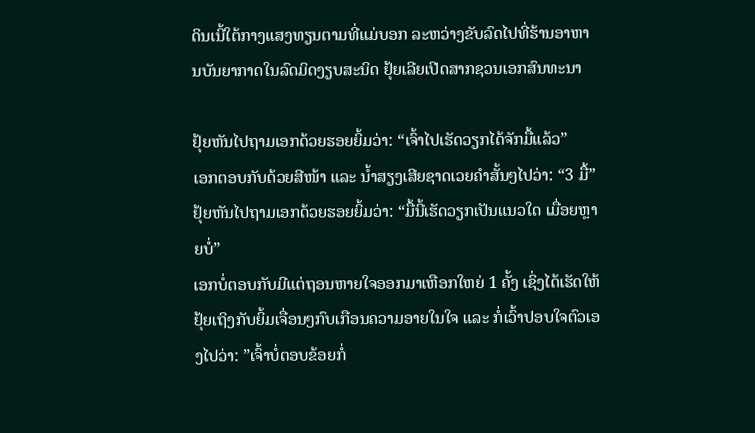ດິນເນີ້ໃຕ້ກາງແສງທຽນຕາມທີ່ແມ່ບອກ ລະຫວ່າງຂັບລົດໄປທີ່ຮ້ານອາຫານບັນຍາກາດໃນລົດມິດງຽບສະນິດ ຢຸ້ຍເລີຍເປີດສາກຊວນເອກສົນທະນາ

ຢຸ້ຍຫັນໄປຖາມເອກດ້ວຍຮອຍຍິ້ມວ່າ: “ເຈົ້າໄປເຮັດວຽກໄດ້ຈັກມື້ແລ້ວ”
ເອກຕອບກັບດ້ວຍສີໜ້າ ແລະ ນ້ຳສຽງເສີຍຊາດເວຍຄຳສັ້ນໆໄປວ່າ: “3 ມື້”
ຢຸ້ຍຫັນໄປຖາມເອກດ້ວຍຮອຍຍິ້ມວ່າ: “ມື້ນີ້ເຮັດວຽກເປັນແນວໃດ ເມື່ອຍຫຼາຍບໍ່”
ເອກບໍ່ຕອບກັບມີແຕ່ຖອນຫາຍໃຈອອກມາເຫືອກໃຫຍ່ 1 ຄັ້ງ ເຊິ່ງໄດ້ເຮັດໃຫ້ຢຸ້ຍເຖິງກັບຍິ້ມເຈື່ອນໆກົບເກືອນຄວາມອາຍໃນໃຈ ແລະ ກໍ່ເວົ້າປອບໃຈຕົວເອງໄປວ່າ: ”ເຈົ້າບໍ່ຕອບຂ້ອຍກໍ່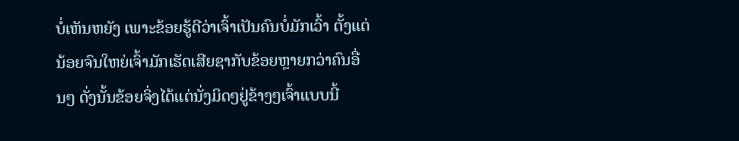ບໍ່ເຫັນຫຍັງ ເພາະຂ້ອຍຮູ້ດີວ່າເຈົ້າເປັນຄົນບໍ່ມັກເວົ້າ ຕັ້ງແຕ່ນ້ອຍຈົນໃຫຍ່ເຈົ້າມັກເຮັດເສີຍຊາກັບຂ້ອຍຫຼາຍກວ່າຄົນອື່ນໆ ດັ່ງນັ້ນຂ້ອຍຈິ່ງໄດ້ແຕ່ນັ່ງມິດໆຢູ່ຂ້າງໆເຈົ້າແບບນີ້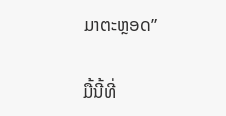ມາຕະຫຼອດ”

ມື້ນີ້ທີ່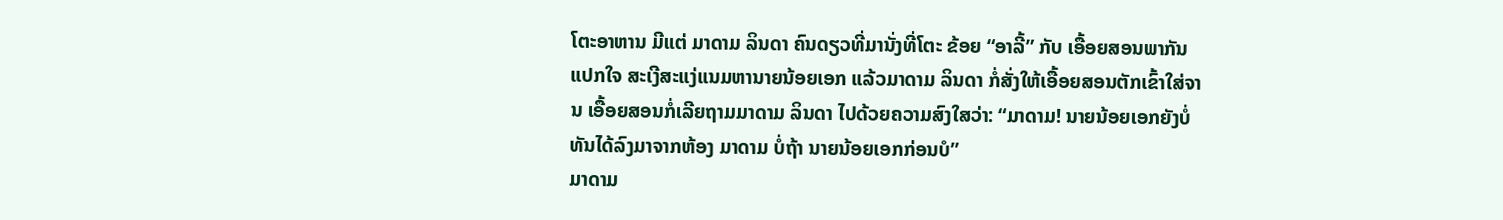ໂຕະອາຫານ ມີແຕ່ ມາດາມ ລິນດາ ຄົນດຽວທີ່ມານັ່ງທີ່ໂຕະ ຂ້ອຍ “ອາລີ້” ກັບ ເອື້ອຍສອນພາກັນແປກໃຈ ສະເງີສະແງ່ແນມຫານາຍນ້ອຍເອກ ແລ້ວມາດາມ ລິນດາ ກໍ່ສັ່ງໃຫ້ເອື້ອຍສອນຕັກເຂົ້າໃສ່ຈານ ເອື້ອຍສອນກໍ່ເລີຍຖາມມາດາມ ລິນດາ ໄປດ້ວຍຄວາມສົງໃສວ່າ: “ມາດາມ! ນາຍນ້ອຍເອກຍັງບໍ່ທັນໄດ້ລົງມາຈາກຫ້ອງ ມາດາມ ບໍ່ຖ້າ ນາຍນ້ອຍເອກກ່ອນບໍ”
ມາດາມ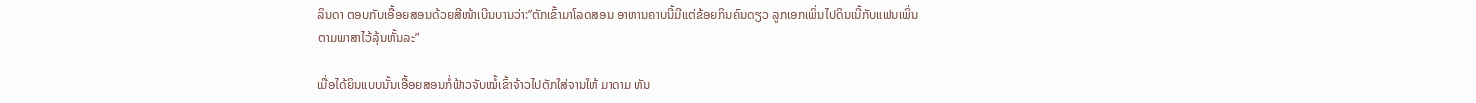ລິນດາ ຕອບກັບເອື້ອຍສອນດ້ວຍສີໜ້າເບີນບານວ່າ:”ຕັກເຂົ້າມາໂລດສອນ ອາຫານຄາບນີ້ມີແຕ່ຂ້ອຍກິນຄົນດຽວ ລູກເອກເພິ່ນໄປດິນເນີ້ກັບແຟນເພິ່ນ ຕາມພາສາໄວ້ລຸ້ນຫັ້ນລະ”

ເມື່ອໄດ້ຍິນແບບນັ້ນເອື້ອຍສອນກໍ່ຟ້າວຈັບໝໍ້ເຂົ້າຈ້າວໄປຕັກໃສ່ຈານໃຫ້ ມາດາມ ທັນ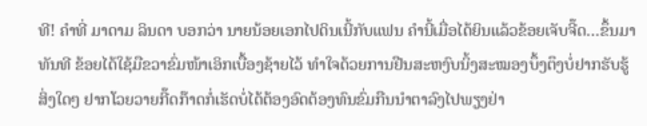ທີ! ຄຳທີ່ ມາດາມ ລິນດາ ບອກວ່າ ນາຍນ້ອຍເອກໄປດິນເນີ້ກັບແຟນ ຄຳນີ້ເມື່ອໄດ້ຍິນແລ້ວຂ້ອຍເຈັບຈີ໊ດ…ຂຶ້ນມາທັນທີ ຂ້ອຍໄດ້ໃຊ້ມືຂວາຂົ່ມໜ້າເອິກເບື້ອງຊ້າຍໄວ້ ທຳໃຈດ້ວຍການຢືນສະຫງົບນິ້ງສະໝອງບຶ້ງຕຶງບໍ່ຢາກຮັບຮູ້ສິ່ງໃດໆ ຢາກໂວຍວາຍກີ໊ດກ໊າດກໍ່ເຮັດບໍ່ໄດ້ຕ້ອງອົດຕ້ອງທົນຂົ່ມກືນນຳຕາລົງໄປພຽງຢ່າ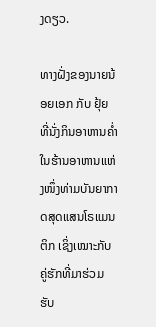ງດຽວ.

ທາງຝັ່ງຂອງນາຍນ້ອຍເອກ ກັບ ຢຸ້ຍ ທີ່ນັ່ງກິນອາຫານຄ່ຳໃນຮ້ານອາຫານແຫ່ງໜຶ່ງທ່າມບັນຍາກາດສຸດແສນໂຣແມນຕິກ ເຊິ່ງເໝາະກັບຄູ່ຮັກທີ່ມາຮ່ວມຮັບ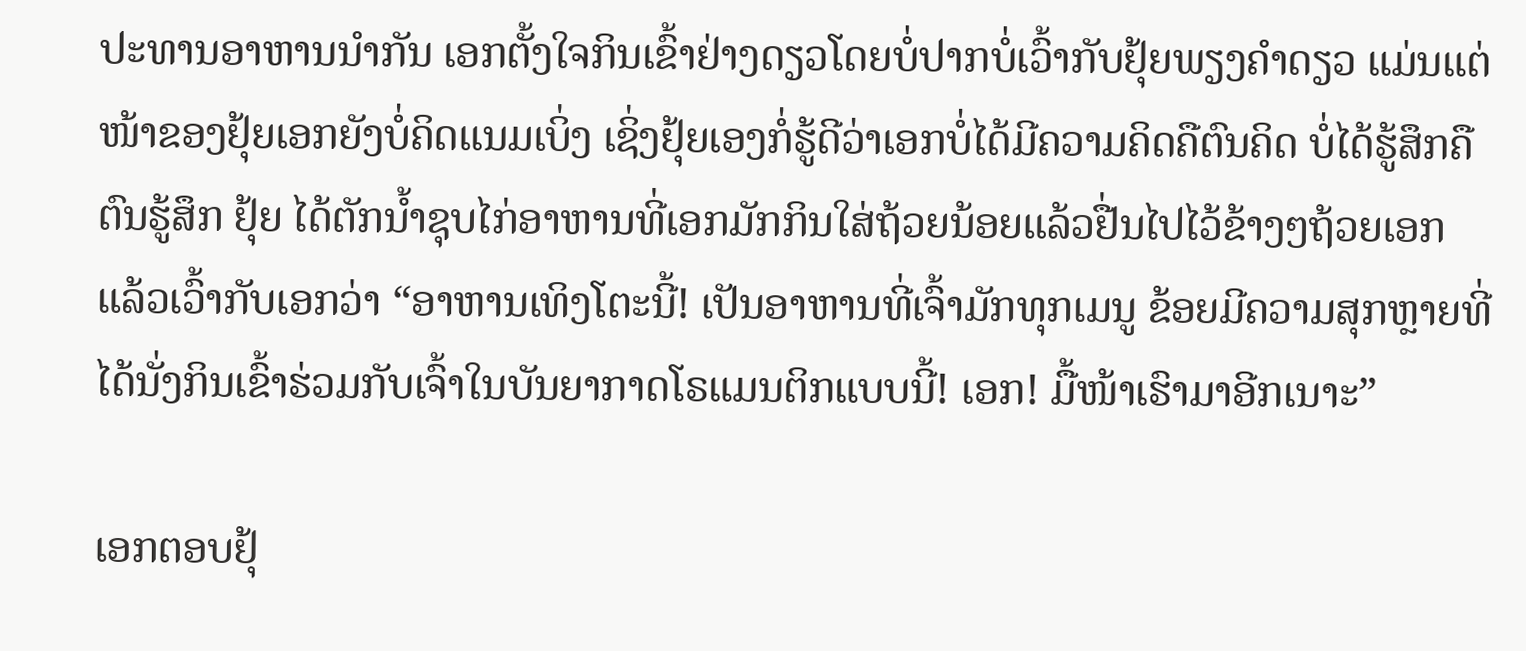ປະທານອາຫານນຳກັນ ເອກຕັ້ງໃຈກິນເຂົ້າຢ່າງດຽວໂດຍບໍ່ປາກບໍ່ເວົ້າກັບຢຸ້ຍພຽງຄຳດຽວ ແມ່ນແຕ່ໜ້າຂອງຢຸ້ຍເອກຍັງບໍ່ຄິດແນມເບິ່ງ ເຊິ່ງຢຸ້ຍເອງກໍ່ຮູ້ດີວ່າເອກບໍ່ໄດ້ມີຄວາມຄິດຄືຕົນຄິດ ບໍ່ໄດ້ຮູ້ສຶກຄືຕົນຮູ້ສຶກ ຢຸ້ຍ ໄດ້ຕັກນ້ຳຊຸບໄກ່ອາຫານທີ່ເອກມັກກິນໃສ່ຖ້ວຍນ້ອຍແລ້ວຢື່ນໄປໄວ້ຂ້າງໆຖ້ວຍເອກ ແລ້ວເວົ້າກັບເອກວ່າ “ອາຫານເທິງໂຕະນີ້! ເປັນອາຫານທີ່ເຈົ້າມັກທຸກເມນູ ຂ້ອຍມີຄວາມສຸກຫຼາຍທີ່ໄດ້ນັ່ງກິນເຂົ້າຮ່ວມກັບເຈົ້າໃນບັນຍາກາດໂຣແມນຕິກແບບນີ້! ເອກ! ມື້ໜ້າເຮົາມາອີກເນາະ”

ເອກຕອບຢຸ້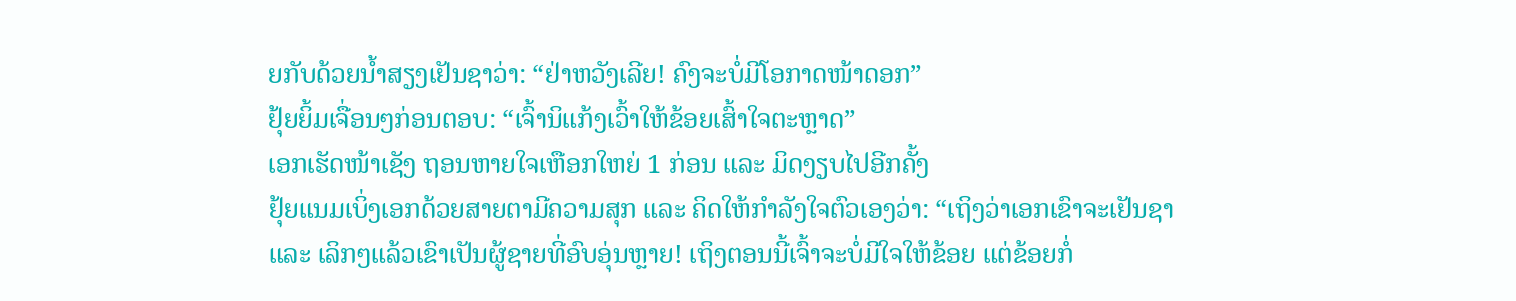ຍກັບດ້ວຍນ້ຳສຽງເຢັນຊາວ່າ: “ຢ່າຫວັງເລີຍ! ຄົງຈະບໍ່ມີໂອກາດໜ້າດອກ”
ຢຸ້ຍຍິ້ມເຈື່ອນໆກ່ອນຕອບ: “ເຈົ້ານິແກ້ງເວົ້າໃຫ້ຂ້ອຍເສົ້າໃຈຕະຫຼາດ”
ເອກເຮັດໜ້າເຊັງ ຖອນຫາຍໃຈເຫືອກໃຫຍ່ 1 ກ່ອນ ແລະ ມິດງຽບໄປອີກຄັ້ງ
ຢຸ້ຍແນມເບິ່ງເອກດ້ວຍສາຍຕາມີຄວາມສຸກ ແລະ ຄິດໃຫ້ກຳລັງໃຈຕົວເອງວ່າ: “ເຖິງວ່າເອກເຂົາຈະເຢັນຊາ ແລະ ເລິກໆແລ້ວເຂົາເປັນຜູ້ຊາຍທີ່ອົບອຸ່ນຫຼາຍ! ເຖິງຕອນນີ້ເຈົ້າຈະບໍ່ມີໃຈໃຫ້ຂ້ອຍ ແຕ່ຂ້ອຍກໍ່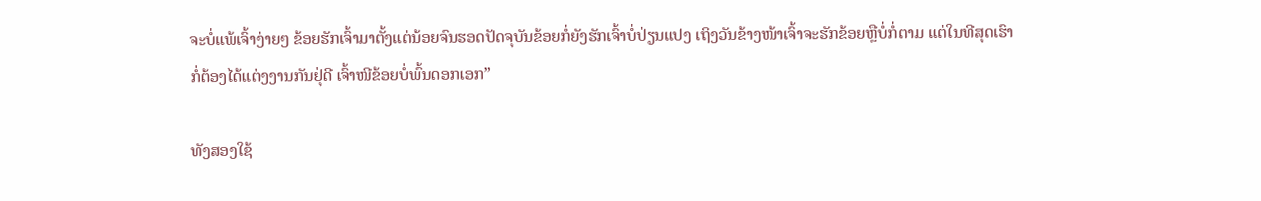ຈະບໍ່ແພ້ເຈົ້າງ່າຍໆ ຂ້ອຍຮັກເຈົ້າມາຕັ້ງແຕ່ນ້ອຍຈົນຮອດປັດຈຸບັນຂ້ອຍກໍ່ຍັງຮັກເຈົ້າບໍ່ປ່ຽນແປງ ເຖິງວັນຂ້າງໜ້າເຈົ້າຈະຮັກຂ້ອຍຫຼືບໍ່ກໍ່ຕາມ ແຕ່ໃນທີສຸດເຮົາກໍ່ຕ້ອງໄດ້ແຕ່ງງານກັນຢຸ່ດີ ເຈົ້າໜີຂ້ອຍບໍ່ພົ້ນດອກເອກ”

ທັງສອງໃຊ້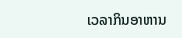ເວລາກິນອາຫານ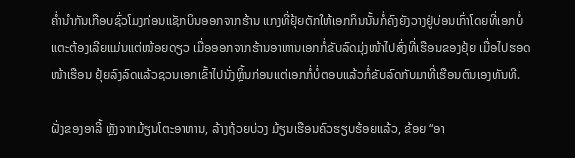ຄ່ຳນຳກັນເກືອບຊົ່ວໂມງກ່ອນແຊັກບິນອອກຈາກຮ້ານ ແກງທີ່ຢຸ້ຍຕັກໃຫ້ເອກກິນນັ້ນກໍ່ຄົງຍັງວາງຢູ່ບ່ອນເກົ່າໂດຍທີ່ເອກບໍ່ແຕະຕ້ອງເລີຍແມ່ນແຕ່ໜ້ອຍດຽວ ເມື່ອອອກຈາກຮ້ານອາຫານເອກກໍ່ຂັບລົດມຸ່ງໜ້າໄປສົ່ງທີ່ເຮືອນຂອງຢຸ້ຍ ເມື່ອໄປຮອດໜ້າເຮືອນ ຢຸ້ຍລົງລົດແລ້ວຊວນເອກເຂົ້າໄປນັ່ງຫຼິ້ນກ່ອນແຕ່ເອກກໍ່ບໍ່ຕອບແລ້ວກໍ່ຂັບລົດກັບມາທີ່ເຮືອນຕົນເອງທັນທີ.

ຝັ່ງຂອງອາລີ້ ຫຼັງຈາກມ້ຽນໂຕະອາຫານ, ລ້າງຖ້ວຍບ່ວງ ມ້ຽນເຮືອນຄົວຮຽບຮ້ອຍແລ້ວ, ຂ້ອຍ “ອາ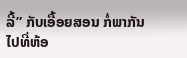ລີ້” ກັບເອື້ອຍສອນ ກໍ່ພາກັນໄປທີ່ຫ້ອ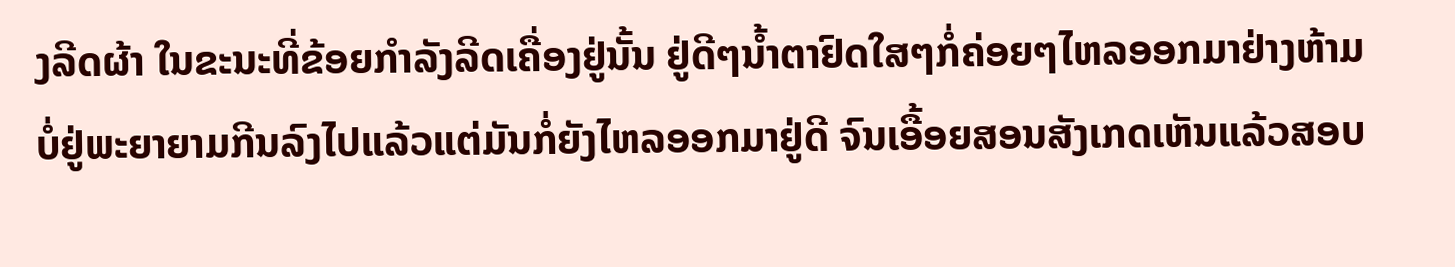ງລີດຜ້າ ໃນຂະນະທີ່ຂ້ອຍກຳລັງລີດເຄື່ອງຢູ່ນັ້ນ ຢູ່ດີໆນ້ຳຕາຢົດໃສໆກໍ່ຄ່ອຍໆໄຫລອອກມາຢ່າງຫ້າມບໍ່ຢູ່ພະຍາຍາມກີນລົງໄປແລ້ວແຕ່ມັນກໍ່ຍັງໄຫລອອກມາຢູ່ດີ ຈົນເອື້ອຍສອນສັງເກດເຫັນແລ້ວສອບ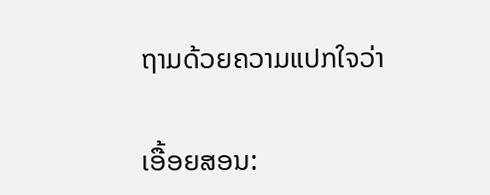ຖາມດ້ວຍຄວາມແປກໃຈວ່າ

ເອື້ອຍສອນ: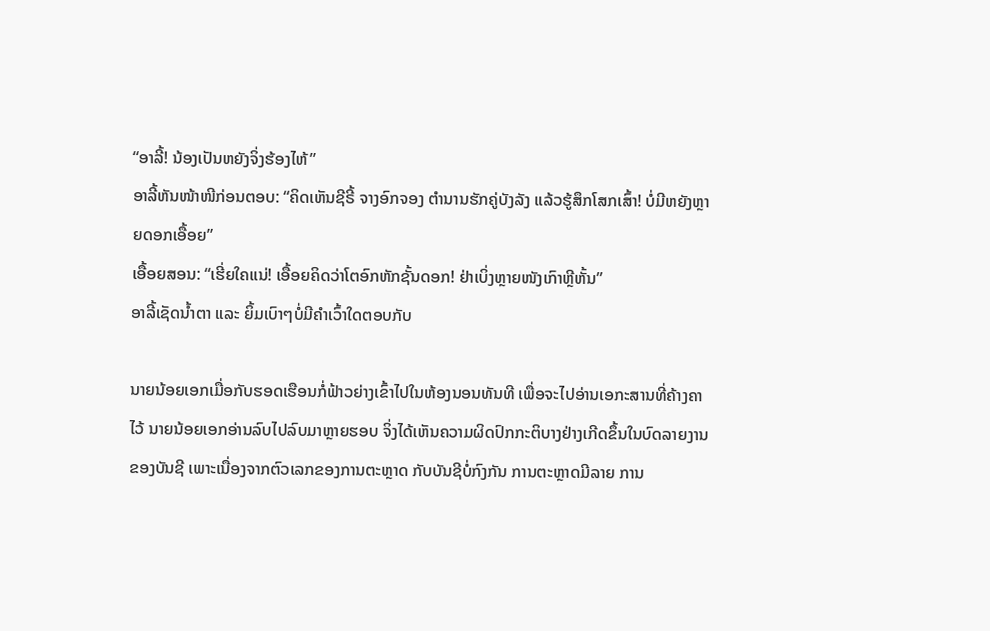“ອາລີ້! ນ້ອງເປັນຫຍັງຈິ່ງຮ້ອງໄຫ້”
ອາລີ້ຫັນໜ້າໜີກ່ອນຕອບ: “ຄິດເຫັນຊີຣີ້ ຈາງອົກຈອງ ຕຳນານຮັກຄູ່ບັງລັງ ແລ້ວຮູ້ສຶກໂສກເສົ້າ! ບໍ່ມີຫຍັງຫຼາຍດອກເອື້ອຍ”
ເອື້ອຍສອນ: “ເຮີ່ຍໃຄແນ່! ເອື້ອຍຄິດວ່າໂຕອົກຫັກຊັ້ນດອກ! ຢ່າເບິ່ງຫຼາຍໜັງເກົາຫຼີຫັ້ນ”
ອາລີ້ເຊັດນ້ຳຕາ ແລະ ຍິ້ມເບົາໆບໍ່ມີຄຳເວົ້າໃດຕອບກັບ

ນາຍນ້ອຍເອກເມື່ອກັບຮອດເຮືອນກໍ່ຟ້າວຍ່າງເຂົ້າໄປໃນຫ້ອງນອນທັນທີ ເພື່ອຈະໄປອ່ານເອກະສານທີ່ຄ້າງຄາໄວ້ ນາຍນ້ອຍເອກອ່ານລົບໄປລົບມາຫຼາຍຮອບ ຈິ່ງໄດ້ເຫັນຄວາມຜິດປົກກະຕິບາງຢ່າງເກີດຂຶ້ນໃນບົດລາຍງານຂອງບັນຊີ ເພາະເນື່ອງຈາກຕົວເລກຂອງການຕະຫຼາດ ກັບບັນຊີບໍ່ກົງກັນ ການຕະຫຼາດມີລາຍ ການ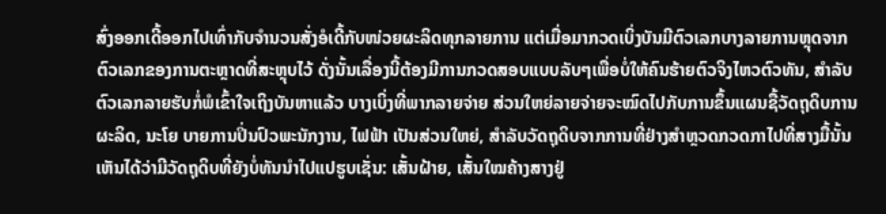ສົ່ງອອກເດີ້ອອກໄປເທົ່າກັບຈຳນວນສັ່ງອໍເດີ້ກັບໜ່ວຍຜະລິດທຸກລາຍການ ແຕ່ເມື່ອມາກວດເບິ່ງບັນມີຕົວເລກບາງລາຍການຫຼຸດຈາກຕົວເລກຂອງການຕະຫຼາດທີ່ສະຫຼຸບໄວ້ ດັ່ງນັ້ນເລື່ອງນີ້ຕ້ອງມີການກວດສອບແບບລັບໆເພື່ອບໍ່ໃຫ້ຄົນຮ້າຍຕົວຈິງໄຫວຕົວທັນ, ສຳລັບຕົວເລກລາຍຮັບກໍ່ພໍເຂົ້າໃຈເຖິງບັນຫາແລ້ວ ບາງເບິ່ງທີ່ພາກລາຍຈ່າຍ ສ່ວນໃຫຍ່ລາຍຈ່າຍຈະໝົດໄປກັບການຂຶ້ນແຜນຊື້ວັດຖຸດິບການຜະລິດ, ນະໂຍ ບາຍການປິ່ນປົວພະນັກງານ, ໄຟຟ້າ ເປັນສ່ວນໃຫຍ່, ສຳລັບວັດຖຸດິບຈາກການທີ່ຢ່າງສຳຫຼວດກວດກາໄປທີ່ສາງມື້ນັ້ນເຫັນໄດ້ວ່າມີວັດຖຸດິບທີ່ຍັງບໍ່ທັນນຳໄປແປຮູບເຊັ່ນ: ເສັ້ນຝ້າຍ, ເສັ້ນໃໝຄ້າງສາງຢູ່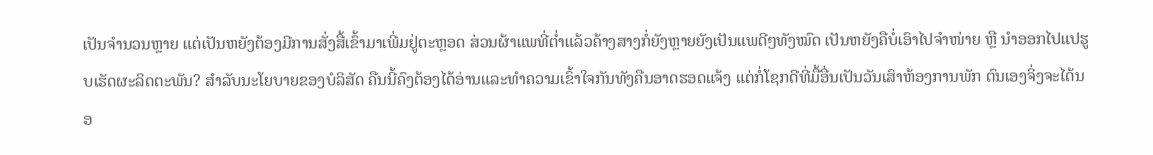ເປັນຈຳນວນຫຼາຍ ແຕ່ເປັນຫຍັງຕ້ອງມີການສັ່ງສື້ເຂົ້າມາເພີ່ມຢູ່ຕະຫຼອດ ສ່ວນຜ້າແພທີ່ຕ່ຳແລ້ວຄ້າງສາງກໍ່ຍັງຫຼາຍຍັງເປັນແພດີໆທັງໝົດ ເປັນຫຍັງຄືບໍ່ເອົາໄປຈຳໜ່າຍ ຫຼື ນຳອອກໄປແປຮູບເຮັດຜະລິດຕະພັນ? ສຳລັບນະໂຍບາຍຂອງບໍລິສັດ ຄືນນີ້ຄົງຕ້ອງໄດ້ອ່ານແລະທຳຄວາມເຂົ້າໃຈກັນທັງຄືນອາດຮອດແຈ້ງ ແຕ່ກໍ່ໂຊກດີທີ່ມື້ອື່ນເປັນວັນເສົາຫ້ອງການພັກ ຕົນເອງຈິ່ງຈະໄດ້ນອ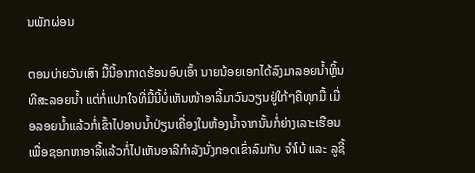ນພັກຜ່ອນ

ຕອນບ່າຍວັນເສົາ ມື້ນີ້ອາກາດຮ້ອນອົບເອົ້າ ນາຍນ້ອຍເອກໄດ້ລົງມາລອຍນ້ຳຫຼິ້ນທີສະລອຍນ້ຳ ແຕ່ກໍ່ແປກໃຈທີ່ມື້ນີ້ບໍ່ເຫັນໜ້າອາລີ້ມາວົນວຽນຢູ່ໃກ້ໆຄືທຸກມື້ ເມື່ອລອຍນ້ຳແລ້ວກໍ່ເຂົ້າໄປອາບນ້ຳປ່ຽນເຄື່ອງໃນຫ້ອງນ້ຳຈາກນັ້ນກໍ່ຍ່າງເລາະເຮືອນເພື່ອຊອກຫາອາລີ້ແລ້ວກໍ່ໄປເຫັນອາລີກຳລັງນັ່ງກອດເຂົ່າລົມກັບ ຈຳໂບ້ ແລະ ລູຊີ້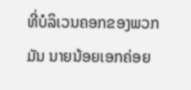ທີ່ບໍລິເວນຄອກຂອງພວກມັນ ນາຍນ້ອຍເອກຄ່ອຍ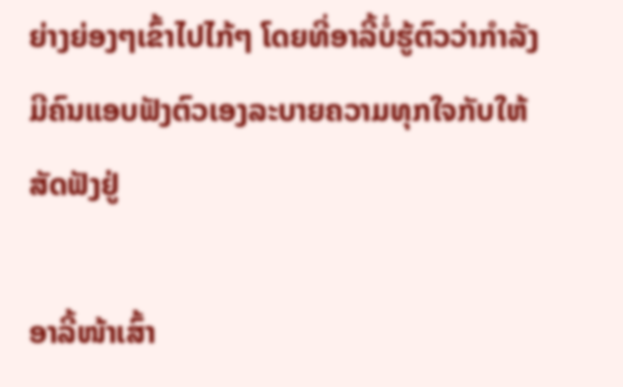ຍ່າງຍ່ອງໆເຂົ້າໄປໄກ້ໆ ໂດຍທີ່ອາລີ້ບໍ່ຮູ້ຕົວວ່າກຳລັງມີຄົນແອບຟັງຕົວເອງລະບາຍຄວາມທຸກໃຈກັບໃຫ້ສັດຟັງຢູ່

ອາລີ້ໜ້າເສົ້າ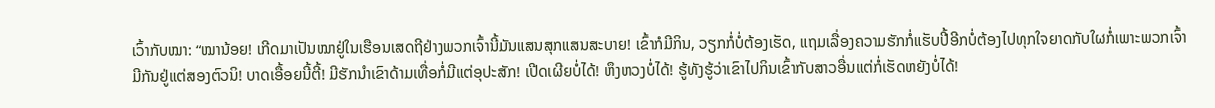ເວົ້າກັບໝາ: “ໝານ້ອຍ! ເກີດມາເປັນໝາຢູ່ໃນເຮືອນເສດຖີຢ່າງພວກເຈົ້ານີ້ມັນແສນສຸກແສນສະບາຍ! ເຂົ້າກໍມີກິນ, ວຽກກໍ່ບໍ່ຕ້ອງເຮັດ, ແຖມເລື່ອງຄວາມຮັກກໍ່ແຮັບປີ້ອີກບໍ່ຕ້ອງໄປທຸກໃຈຍາດກັບໃຜກໍ່ເພາະພວກເຈົ້າມີກັນຢູ່ແຕ່ສອງຕົວນິ! ບາດເອື້ອຍນີ້ຕີ້! ມີຮັກນຳເຂົາດ້າມເທື່ອກໍ່ມີແຕ່ອຸປະສັກ! ເປີດເຜີຍບໍ່ໄດ້! ຫຶງຫວງບໍ່ໄດ້! ຮູ້ທັງຮູ້ວ່າເຂົາໄປກິນເຂົ້າກັບສາວອື່ນແຕ່ກໍ່ເຮັດຫຍັງບໍ່ໄດ້!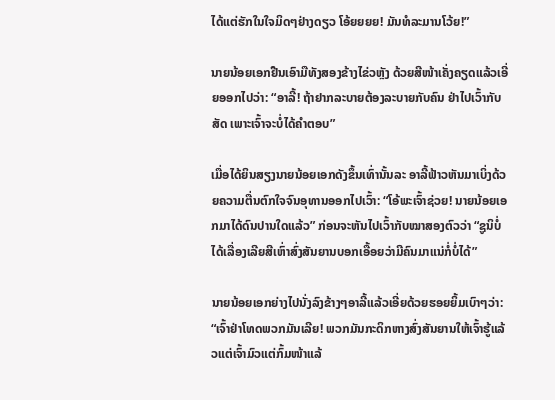ໄດ້ແຕ່ຮັກໃນໃຈມິດໆຢ່າງດຽວ ໂອ້ຍຍຍຍ! ມັນທໍລະມານໂວ້ຍ!”

ນາຍນ້ອຍເອກຢືນເອົາມືທັງສອງຂ້າງໄຂ່ວຫຼັງ ດ້ວຍສີໜ້າເຄັ່ງຄຽດແລ້ວເອີ່ຍອອກໄປວ່າ: “ອາລີ້! ຖ້າຢາກລະບາຍຕ້ອງລະບາຍກັບຄົນ ຢ່າໄປເວົ້າກັບສັດ ເພາະເຈົ້າຈະບໍ່ໄດ້ຄຳຕອບ”

ເມື່ອໄດ້ຍິນສຽງນາຍນ້ອຍເອກດັງຂຶ້ນເທົ່ານັ້ນລະ ອາລີ້ຟ້າວຫັນມາເບິ່ງດ້ວຍຄວາມຕື່ນຕົກໃຈຈົນອຸທານອອກໄປເວົ້າ: “ໂອ້ພະເຈົ້າຊ່ວຍ! ນາຍນ້ອຍເອກມາໄດ້ດົນປານໃດແລ້ວ” ກ່ອນຈະຫັນໄປເວົ້າກັບໝາສອງຕົວວ່າ “ຊູນິບໍ່ໄດ້ເລື່ອງເລີຍສີເຫົ່າສົ່ງສັນຍານບອກເອື້ອຍວ່າມີຄົນມາແນ່ກໍ່ບໍ່ໄດ້”

ນາຍນ້ອຍເອກຍ່າງໄປນັ່ງລົງຂ້າງໆອາລີ້ແລ້ວເອີ່ຍດ້ວຍຮອຍຍິ້ມເບົາໆວ່າ: “ເຈົ້າຢ່າໂທດພວກມັນເລີຍ! ພວກມັນກະດິກຫາງສົ່ງສັນຍານໃຫ້ເຈົ້າຮູ້ແລ້ວແຕ່ເຈົ້າມົວແຕ່ກົ້ມໜ້າແລ້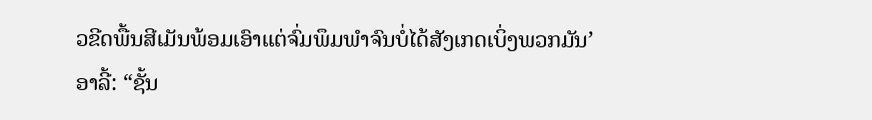ວຂີດພື້ນສີເມັນພ້ອມເອົາແຕ່ຈົ່ມພຶມພຳຈົນບໍ່ໄດ້ສັງເກດເບິ່ງພວກມັນ’
ອາລີ້: “ຊັ້ນ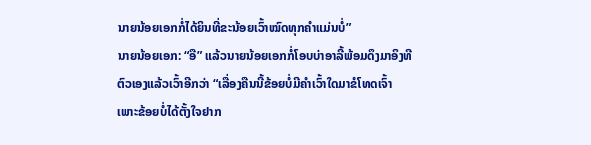ນາຍນ້ອຍເອກກໍ່ໄດ້ຍິນທີ່ຂະນ້ອຍເວົ້າໝົດທຸກຄຳແມ່ນບໍ່”
ນາຍນ້ອຍເອກ: “ອື” ແລ້ວນາຍນ້ອຍເອກກໍ່ໂອບບ່າອາລີ້ພ້ອມດຶງມາອິງທີຕົວເອງແລ້ວເວົ້າອີກວ່າ “ເລື່ອງຄືນນີ້ຂ້ອຍບໍ່ມີຄຳເວົ້າໃດມາຂໍໂທດເຈົ້າ ເພາະຂ້ອຍບໍ່ໄດ້ຕັ້ງໃຈຢາກ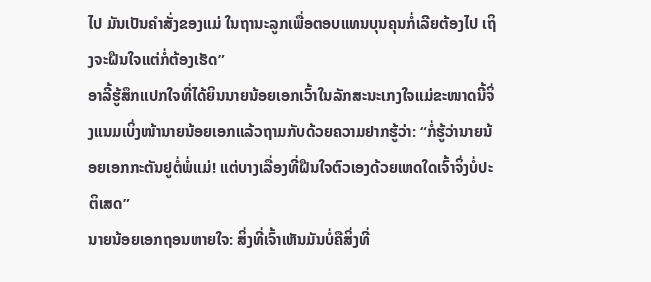ໄປ ມັນເປັນຄຳສັ່ງຂອງແມ່ ໃນຖານະລູກເພື່ອຕອບແທນບຸນຄຸນກໍ່ເລີຍຕ້ອງໄປ ເຖິງຈະຝືນໃຈແຕ່ກໍ່ຕ້ອງເຮັດ”
ອາລີ້ຮູ້ສຶກແປກໃຈທີ່ໄດ້ຍິນນາຍນ້ອຍເອກເວົ້າໃນລັກສະນະເກງໃຈແມ່ຂະໜາດນີ້ຈິ່ງແນມເບິ່ງໜ້ານາຍນ້ອຍເອກແລ້ວຖາມກັບດ້ວຍຄວາມຢາກຮູ້ວ່າ: “ກໍ່ຮູ້ວ່ານາຍນ້ອຍເອກກະຕັນຢູຕໍ່ພໍ່ແມ່! ແຕ່ບາງເລື່ອງທີ່ຝືນໃຈຕົວເອງດ້ວຍເຫດໃດເຈົ້າຈິ່ງບໍ່ປະຕິເສດ”
ນາຍນ້ອຍເອກຖອນຫາຍໃຈ: ສິ່ງທີ່ເຈົ້າເຫັນມັນບໍ່ຄືສິ່ງທີ່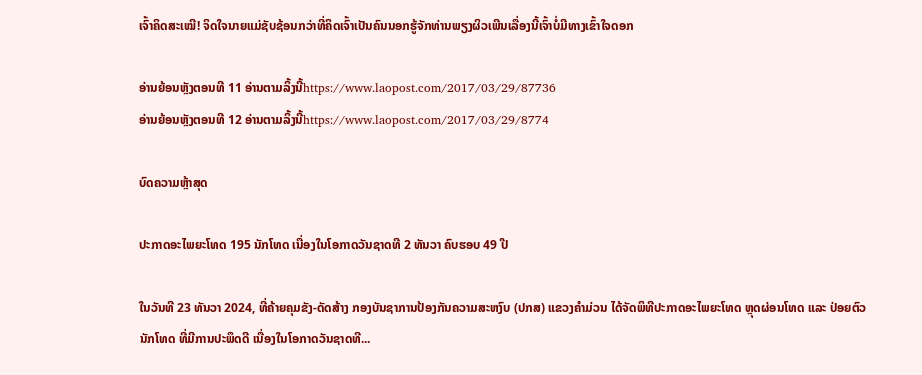ເຈົ້າຄິດສະເໝີ! ຈິດໃຈນາຍແມ່ຊັບຊ້ອນກວ່າທີ່ຄິດເຈົ້າເປັນຄົນນອກຮູ້ຈັກທ່ານພຽງຜິວເພີນເລື່ອງນີ້ເຈົ້າບໍ່ມີທາງເຂົ້າໃຈດອກ

ອ່ານຍ້ອນຫຼັງຕອນທີ 11 ອ່ານຕາມລິ້ງນີ້https://www.laopost.com/2017/03/29/87736
ອ່ານຍ້ອນຫຼັງຕອນທີ 12 ອ່ານຕາມລິ້ງນີ້https://www.laopost.com/2017/03/29/8774

ບົດຄວາມຫຼ້າສຸດ

ປະກາດອະໄພຍະໂທດ 195 ນັກໂທດ ເນື່ອງໃນໂອກາດວັນຊາດທີ 2 ທັນວາ ຄົບຮອບ 49 ປີ

ໃນວັນທີ 23 ທັນວາ 2024, ທີ່ຄ້າຍຄຸມຂັງ-ດັດສ້າງ ກອງບັນຊາການປ້ອງກັນຄວາມສະຫງົບ (ປກສ) ແຂວງຄໍາມ່ວນ ໄດ້ຈັດພິທີປະກາດອະໄພຍະໂທດ ຫຼຸດຜ່ອນໂທດ ແລະ ປ່ອຍຕົວນັກໂທດ ທີ່ມີການປະພຶດດີ ເນື່ອງໃນໂອກາດວັນຊາດທີ...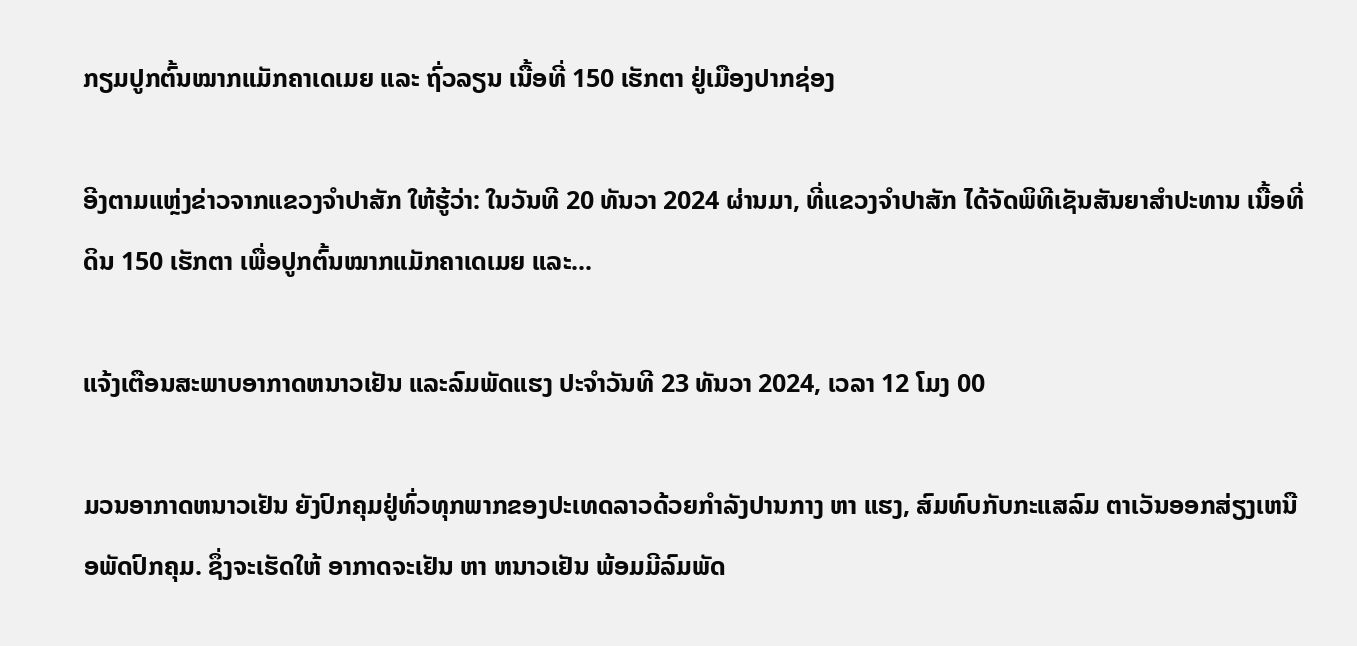ກຽມປູກຕົ້ນໝາກແມັກຄາເດເມຍ ແລະ ຖົ່ວລຽນ ເນື້ອທີ່ 150 ເຮັກຕາ ຢູ່ເມືອງປາກຊ່ອງ

ອີງຕາມແຫຼ່ງຂ່າວຈາກແຂວງຈຳປາສັກ ໃຫ້ຮູ້ວ່າ: ໃນວັນທີ 20 ທັນວາ 2024 ຜ່ານມາ, ທີ່ແຂວງຈຳປາສັກ ໄດ້ຈັດພິທີເຊັນສັນຍາສຳປະທານ ເນື້ອທີ່ດິນ 150 ເຮັກຕາ ເພື່ອປູກຕົ້ນໝາກແມັກຄາເດເມຍ ແລະ...

ແຈ້ງເຕືອນສະພາບອາກາດຫນາວເຢັນ ແລະລົມພັດແຮງ ປະຈໍາວັນທີ 23 ທັນວາ 2024, ເວລາ 12 ໂມງ 00

ມວນອາກາດຫນາວເຢັນ ຍັງປົກຄຸມຢູ່ທົ່ວທຸກພາກຂອງປະເທດລາວດ້ວຍກໍາລັງປານກາງ ຫາ ແຮງ, ສົມທົບກັບກະແສລົມ ຕາເວັນອອກສ່ຽງເຫນືອພັດປົກຄຸມ. ຊຶ່ງຈະເຮັດໃຫ້ ອາກາດຈະເຢັນ ຫາ ຫນາວເຢັນ ພ້ອມມີລົມພັດ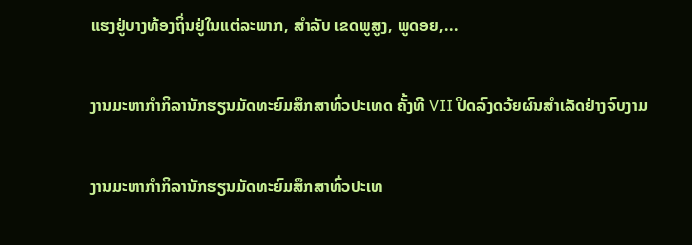ແຮງຢູ່ບາງທ້ອງຖິ່ນຢູ່ໃນແຕ່ລະພາກ, ສໍາລັບ ເຂດພູສູງ, ພູດອຍ,...

ງານມະຫາກຳກິລານັກຮຽນມັດທະຍົມສຶກສາທົ່ວປະເທດ ຄັ້ງທີ VII ປິດລົງດວ້ຍຜົນສໍາເລັດຢ່າງຈົບງາມ

ງານມະຫາກຳກິລານັກຮຽນມັດທະຍົມສຶກສາທົ່ວປະເທ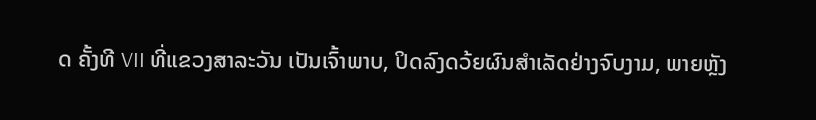ດ ຄັ້ງທີ VII ທີ່ແຂວງສາລະວັນ ເປັນເຈົ້າພາບ, ປິດລົງດວ້ຍຜົນສໍາເລັດຢ່າງຈົບງາມ, ພາຍຫຼັງ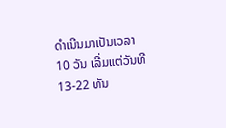ດໍາເນີນມາເປັນເວລາ 10 ວັນ ເລີ່ມແຕ່ວັນທີ 13-22 ທັນ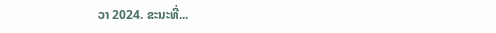ວາ 2024. ຂະນະທີ່...